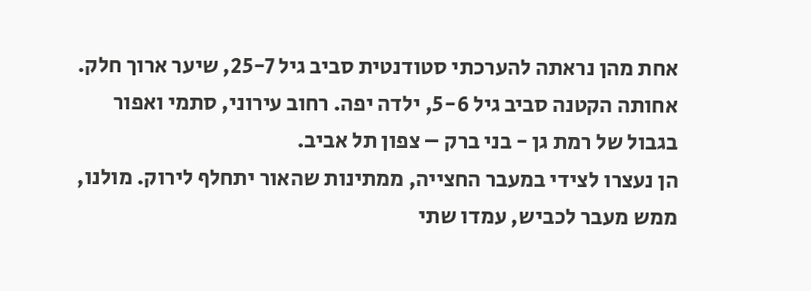אחת מהן נראתה להערכתי סטודנטית סביב גיל 25-7, שיער ארוך חלק. אחותה הקטנה סביב גיל 5-6, ילדה יפה. רחוב עירוני, סתמי ואפור בגבול של רמת גן - בני ברק – צפון תל אביב.
הן נעצרו לצידי במעבר החצייה, ממתינות שהאור יתחלף לירוק. מולנו, ממש מעבר לכביש, עמדו שתי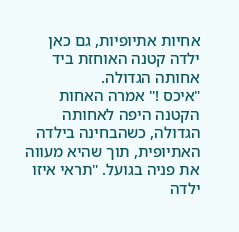אחיות אתיופיות, גם כאן ילדה קטנה האוחזת ביד אחותה הגדולה.
"איכס !" אמרה האחות הקטנה היפה לאחותה הגדולה, כשהבחינה בילדה האתיופית, תוך שהיא מעווה את פניה בגועל. "תראי איזו ילדה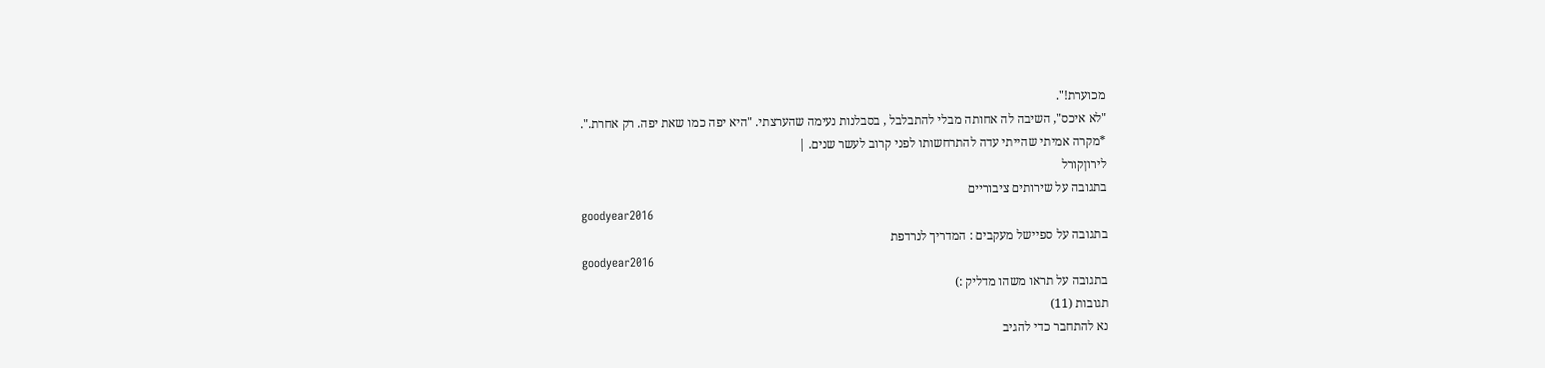מכוערת!".
"לא איכס", השיבה לה אחותה מבלי להתבלבל , בסבלנות נעימה שהערצתי. "היא יפה כמו שאת יפה. רק אחרת.".
*מקרה אמיתי שהייתי עדה להתרחשותו לפני קרוב לעשר שנים. |
לירוןקורל
בתגובה על שירותים ציבוריים
goodyear2016
בתגובה על ספיישל מעקבים : המדריך לנרדפת
goodyear2016
בתגובה על תראו משהו מדליק :)
תגובות (11)
נא להתחבר כדי להגיב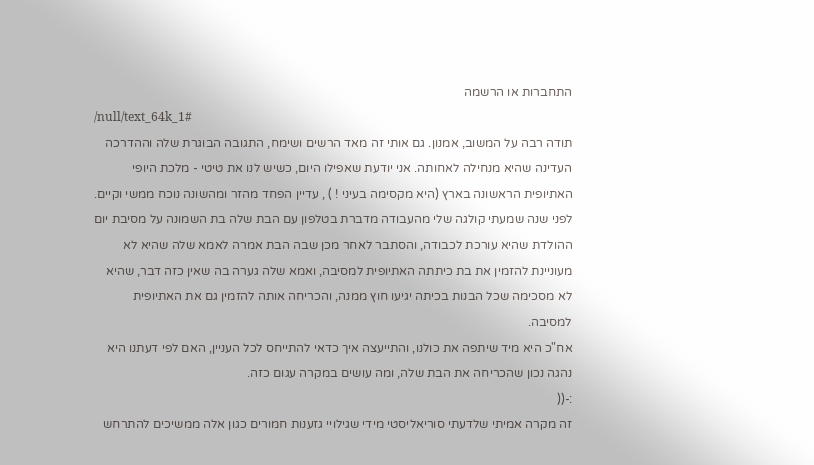התחברות או הרשמה
/null/text_64k_1#
תודה רבה על המשוב, אמנון. גם אותי זה מאד הרשים ושימח, התגובה הבוגרת שלה וההדרכה העדינה שהיא מנחילה לאחותה. אני יודעת שאפילו היום, כשיש לנו את טיטי - מלכת היופי האתיופית הראשונה בארץ (היא מקסימה בעיני ! ) , עדיין הפחד מהזר ומהשונה נוכח ממשי וקיים. לפני שנה שמעתי קולגה שלי מהעבודה מדברת בטלפון עם הבת שלה בת השמונה על מסיבת יום ההולדת שהיא עורכת לכבודה, והסתבר לאחר מכן שבה הבת אמרה לאמא שלה שהיא לא מעוניינת להזמין את בת כיתתה האתיופית למסיבה, ואמא שלה גערה בה שאין כזה דבר, שהיא לא מסכימה שכל הבנות בכיתה יגיעו חוץ ממנה, והכריחה אותה להזמין גם את האתיופית למסיבה.
אח"כ היא מיד שיתפה את כולנו, והתייעצה איך כדאי להתייחס לכל העניין, האם לפי דעתנו היא נהגה נכון שהכריחה את הבת שלה, ומה עושים במקרה עגום כזה.
:-((
זה מקרה אמיתי שלדעתי סוריאליסטי מידי שגילויי גזענות חמורים כגון אלה ממשיכים להתרחש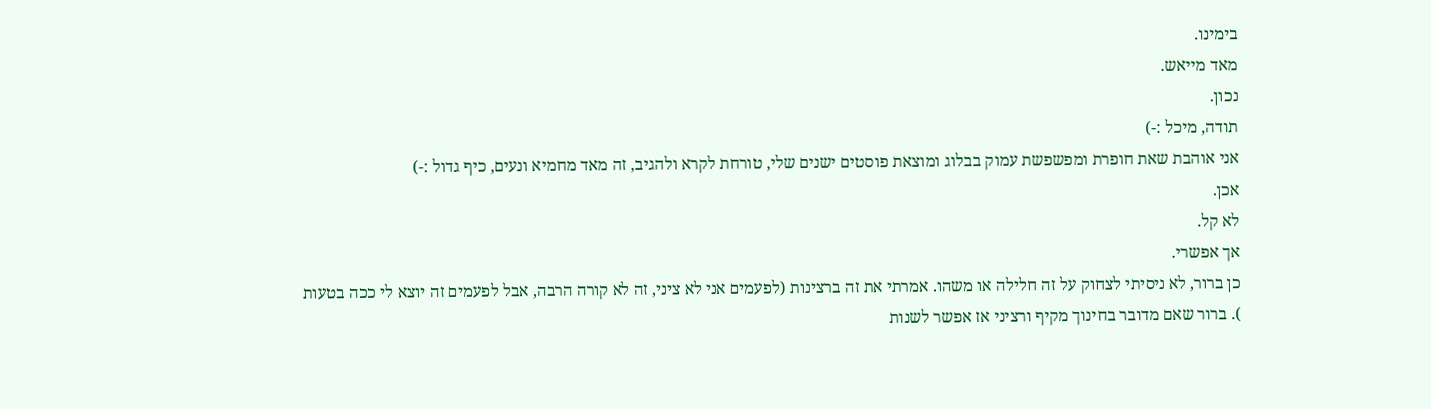בימינו.
מאד מייאש.
נכון.
תודה, מיכל :-)
אני אוהבת שאת חופרת ומפשפשת עמוק בבלוג ומוצאת פוסטים ישנים שלי, טורחת לקרא ולהגיב, זה מאד מחמיא ונעים, כיף גדול :-)
אכן.
לא קל.
אך אפשרי.
כן ברור, לא ניסיתי לצחוק על זה חלילה או משהו. אמרתי את זה ברצינות (לפעמים אני לא ציני, זה לא קורה הרבה, אבל לפעמים זה יוצא לי ככה בטעות
). ברור שאם מדובר בחינוך מקיף ורציני אז אפשר לשנות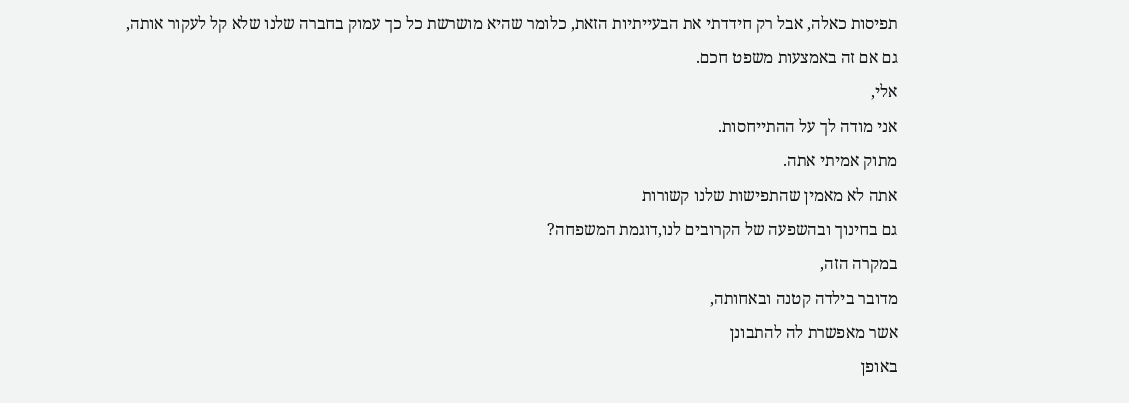תפיסות כאלה, אבל רק חידדתי את הבעייתיות הזאת, כלומר שהיא מושרשת כל כך עמוק בחברה שלנו שלא קל לעקור אותה, גם אם זה באמצעות משפט חכם.
אלי,
אני מודה לך על ההתייחסות.
מתוק אמיתי אתה.
אתה לא מאמין שהתפישות שלנו קשורות
גם בחינוך ובהשפעה של הקרובים לנו,דוגמת המשפחה?
במקרה הזה,
מדובר בילדה קטנה ובאחותה,
אשר מאפשרת לה להתבונן
באופן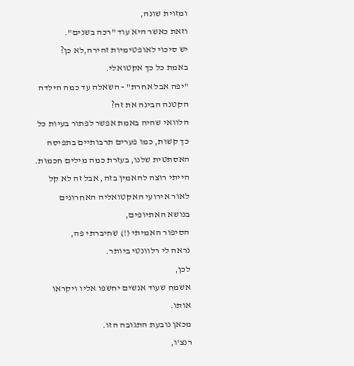ומזוית שונה,
וזאת כאשר היא עוד "רכה בשנים".
יש סיכוי לאופטימיות זהירה,לא כן?
באמת כל כך אקטואלי.
"יפה אבל אחרת" - השאלה עד כמה הילדה הקטנה הבינה את זה?
הלוואי שהיה באמת אפשר לפתור בעיות כל כך קשות, כמו פערים תרבותיים בתפיסה האסתטית שלנו, בעזרת כמה מילים חכמות.
הייתי רוצה להאמין בזה, אבל זה לא קל
לאור אירועי האקטואליה האחרונים
בנושא האתיופים,
הסיפור האמיתי (!) שחיברתי פה,
נראה לי רלוונטי ביותר.
לכן,
אשמח שעוד אנשים יחשפו אליו ויקראו אותו.
מכאן נובעת התגובה הזו.
רנצ'ו,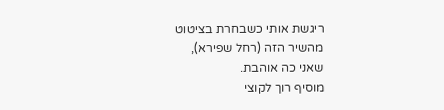ריגשת אותי כשבחרת בציטוט
מהשיר הזה (רחל שפירא),
שאני כה אוהבת.
מוסיף רוך לקוצי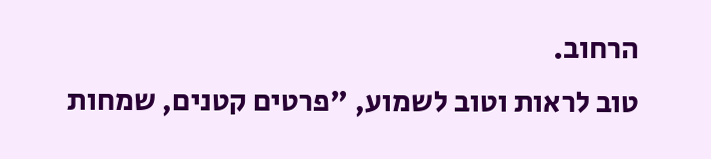הרחוב.
טוב לראות וטוב לשמוע, "פרטים קטנים, שמחות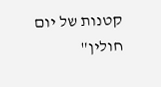קטנות של יום חולין"